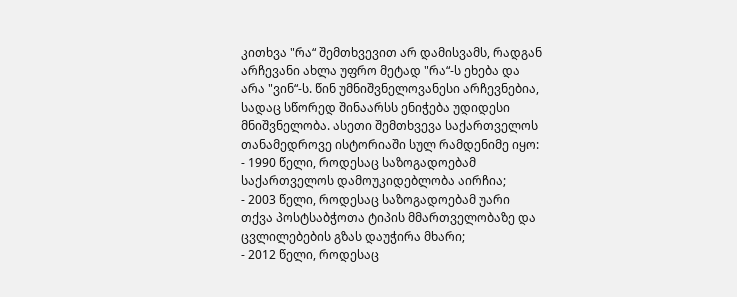კითხვა "რა“ შემთხვევით არ დამისვამს, რადგან არჩევანი ახლა უფრო მეტად "რა“-ს ეხება და არა "ვინ“-ს. წინ უმნიშვნელოვანესი არჩევნებია, სადაც სწორედ შინაარსს ენიჭება უდიდესი მნიშვნელობა. ასეთი შემთხვევა საქართველოს თანამედროვე ისტორიაში სულ რამდენიმე იყო:
- 1990 წელი, როდესაც საზოგადოებამ საქართველოს დამოუკიდებლობა აირჩია;
- 2003 წელი, როდესაც საზოგადოებამ უარი თქვა პოსტსაბჭოთა ტიპის მმართველობაზე და ცვლილებების გზას დაუჭირა მხარი;
- 2012 წელი, როდესაც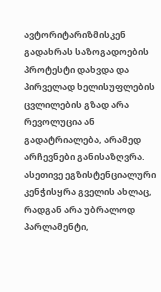ავტორიტარიზმისკენ გადახრას საზოგადოების პროტესტი დახვდა და პირველად ხელისუფლების ცვლილების გზად არა რევოლუცია ან გადატრიალება, არამედ არჩევნები განისაზღვრა.
ასეთივე ეგზისტენციალური კენჭისყრა გველის ახლაც, რადგან არა უბრალოდ პარლამენტი,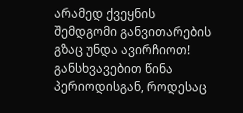არამედ ქვეყნის შემდგომი განვითარების გზაც უნდა ავირჩიოთ!
განსხვავებით წინა პერიოდისგან, როდესაც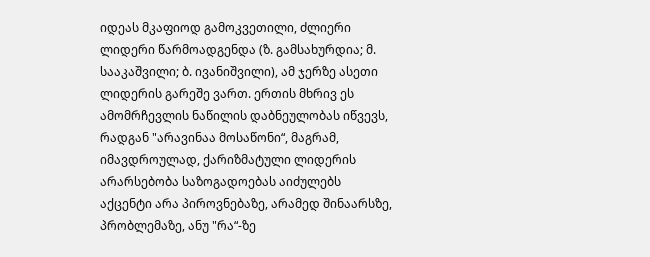იდეას მკაფიოდ გამოკვეთილი, ძლიერი ლიდერი წარმოადგენდა (ზ. გამსახურდია; მ. სააკაშვილი; ბ. ივანიშვილი), ამ ჯერზე ასეთი ლიდერის გარეშე ვართ. ერთის მხრივ ეს ამომრჩევლის ნაწილის დაბნეულობას იწვევს, რადგან "არავინაა მოსაწონი“, მაგრამ, იმავდროულად, ქარიზმატული ლიდერის არარსებობა საზოგადოებას აიძულებს აქცენტი არა პიროვნებაზე, არამედ შინაარსზე, პრობლემაზე, ანუ "რა“-ზე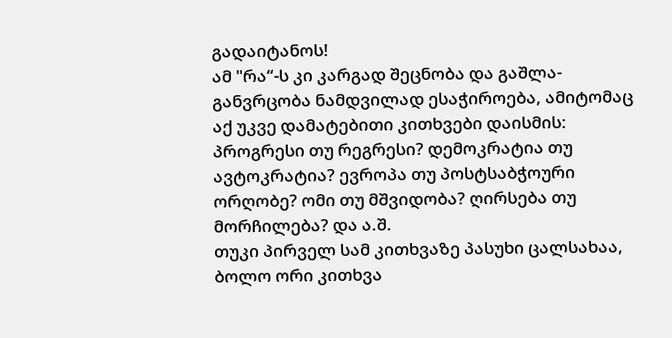გადაიტანოს!
ამ "რა“-ს კი კარგად შეცნობა და გაშლა-განვრცობა ნამდვილად ესაჭიროება, ამიტომაც აქ უკვე დამატებითი კითხვები დაისმის: პროგრესი თუ რეგრესი? დემოკრატია თუ ავტოკრატია? ევროპა თუ პოსტსაბჭოური ორღობე? ომი თუ მშვიდობა? ღირსება თუ მორჩილება? და ა.შ.
თუკი პირველ სამ კითხვაზე პასუხი ცალსახაა, ბოლო ორი კითხვა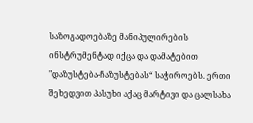საზოგადოებაზე მანიპულირების ინსტრუმენტად იქცა და დამატებით "დაზუსტება-ჩაზუსტებას“ საჭიროებს. ერთი შეხედვით პასუხი აქაც მარტივი და ცალსახა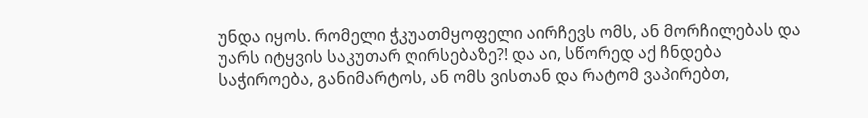უნდა იყოს. რომელი ჭკუათმყოფელი აირჩევს ომს, ან მორჩილებას და უარს იტყვის საკუთარ ღირსებაზე?! და აი, სწორედ აქ ჩნდება საჭიროება, განიმარტოს, ან ომს ვისთან და რატომ ვაპირებთ,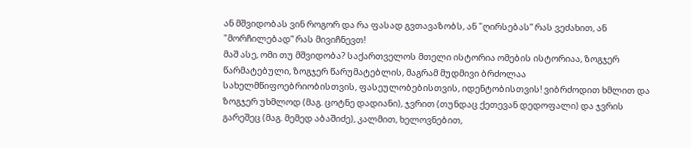ან მშვიდობას ვინ როგორ და რა ფასად გვთავაზობს, ან "ღირსებას“ რას ვეძახით, ან "მორჩილებად“ რას მივიჩნევთ!
მაშ ასე, ომი თუ მშვიდობა? საქართველოს მთელი ისტორია ომების ისტორიაა, ზოგჯერ წარმატებული, ზოგჯერ წარუმატებლის, მაგრამ მუდმივი ბრძოლაა სახელმწიფოებრიობისთვის, ფასეულობებისთვის, იდენტობისთვის! ვიბრძოდით ხმლით და ზოგჯერ უხმლოდ (მაგ. ცოტნე დადიანი), ჯვრით (თუნდაც ქეთევან დედოფალი) და ჯვრის გარეშეც (მაგ. მემედ აბაშიძე), კალმით, ხელოვნებით,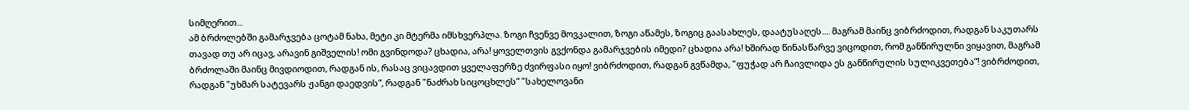სიმღერით...
ამ ბრძოლებში გამარჯვება ცოტამ ნახა, მეტი კი მტერმა იმსხვერპლა. ზოგი ჩვენვე მოვკალით, ზოგი აწამეს, ზოგიც გაასახლეს, დაატუსაღეს.... მაგრამ მაინც ვიბრძოდით, რადგან საკუთარს თავად თუ არ იცავ, არავინ გიშველის! ომი გვინდოდა? ცხადია, არა! ყოველთვის გვქონდა გამარჯვების იმედი? ცხადია არა! ხშირად წინასწარვე ვიცოდით, რომ განწირულნი ვიყავით, მაგრამ ბრძოლაში მაინც მივდიოდით, რადგან ის, რასაც ვიცავდით ყველაფერზე ძვირფასი იყო! ვიბრძოდით, რადგან გვწამდა, "ფუჭად არ ჩაივლიდა ეს განწირულის სულიკვეთება“! ვიბრძოდით, რადგან "უხმარ სატევარს ჟანგი დაედვის“, რადგან "ნაძრახ სიცოცხლეს“ "სახელოვანი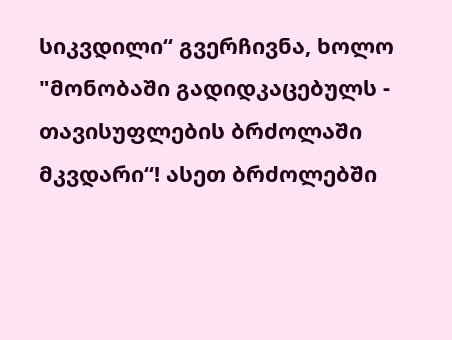სიკვდილი“ გვერჩივნა, ხოლო "მონობაში გადიდკაცებულს - თავისუფლების ბრძოლაში მკვდარი“! ასეთ ბრძოლებში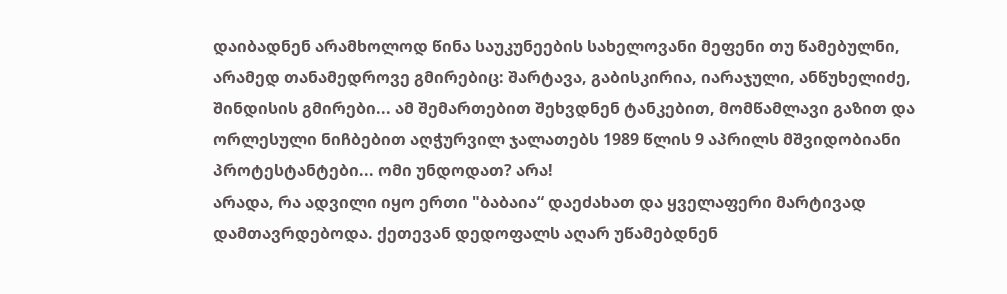დაიბადნენ არამხოლოდ წინა საუკუნეების სახელოვანი მეფენი თუ წამებულნი, არამედ თანამედროვე გმირებიც: შარტავა, გაბისკირია, იარაჯული, ანწუხელიძე, შინდისის გმირები... ამ შემართებით შეხვდნენ ტანკებით, მომწამლავი გაზით და ორლესული ნიჩბებით აღჭურვილ ჯალათებს 1989 წლის 9 აპრილს მშვიდობიანი პროტესტანტები... ომი უნდოდათ? არა!
არადა, რა ადვილი იყო ერთი "ბაბაია“ დაეძახათ და ყველაფერი მარტივად დამთავრდებოდა. ქეთევან დედოფალს აღარ უწამებდნენ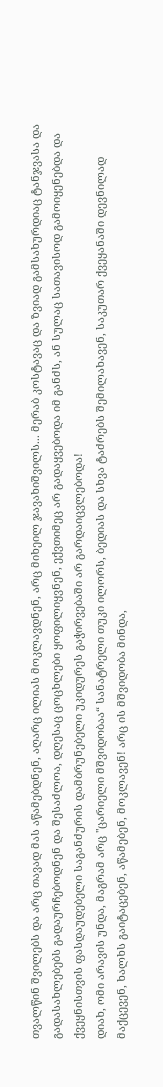თვალწინ შვილებს და არც თავად მას აწამებდნენ, აღარც ილიას მოკლავდნენ, არც მიხეილ ჯავახიშვილს... მერაბ კოსტავაც და ზვიად გამსახურდიაც ტანჯვასა და გადასახლებებს გადაურჩებოდნენ და შესაძლოა, დღესაც ცოცხლები ყოფილიყვნენ, ექვთიმეც არ გადაყვებოდა იმ განძს, ან სულაც სათავისოდ გამოიყენებდა და ქვეყნისთვის ფასდაუდებელი საგანძურის დამბრუნებელი უკიდურეს გაჭირვებაში არ გარდაიცვლებოდა!
დიახ, ომი არავის უნდა, მაგრამ არც "ცარიელი მშვიდობაა“ სანატრელი თუკი ილორს, ბედიას და სხვა ტაძრებს შემილახავენ, საკუთარ ქვეყანაში დევნილად მაქცევენ, ხალხს გაიტაცებენ, აწამებენ, მოკლავენ! არც ის მშვიდობა მინდა,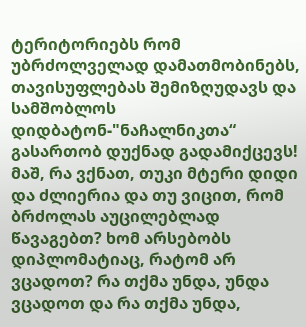ტერიტორიებს რომ უბრძოლველად დამათმობინებს, თავისუფლებას შემიზღუდავს და სამშობლოს დიდბატონ-"ნაჩალნიკთა“ გასართობ დუქნად გადამიქცევს!
მაშ, რა ვქნათ, თუკი მტერი დიდი და ძლიერია და თუ ვიცით, რომ ბრძოლას აუცილებლად წავაგებთ? ხომ არსებობს დიპლომატიაც, რატომ არ ვცადოთ? რა თქმა უნდა, უნდა ვცადოთ და რა თქმა უნდა,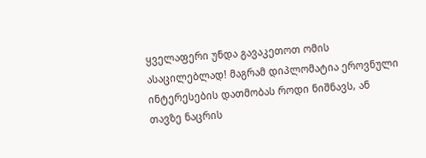ყველაფერი უნდა გავაკეთოთ ომის ასაცილებლად! მაგრამ დიპლომატია ეროვნული ინტერესების დათმობას როდი ნიშნავს, ან თავზე ნაცრის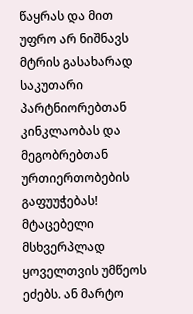წაყრას და მით უფრო არ ნიშნავს მტრის გასახარად საკუთარი პარტნიორებთან კინკლაობას და მეგობრებთან ურთიერთობების გაფუუჭებას!
მტაცებელი მსხვერპლად ყოველთვის უმწეოს ეძებს. ან მარტო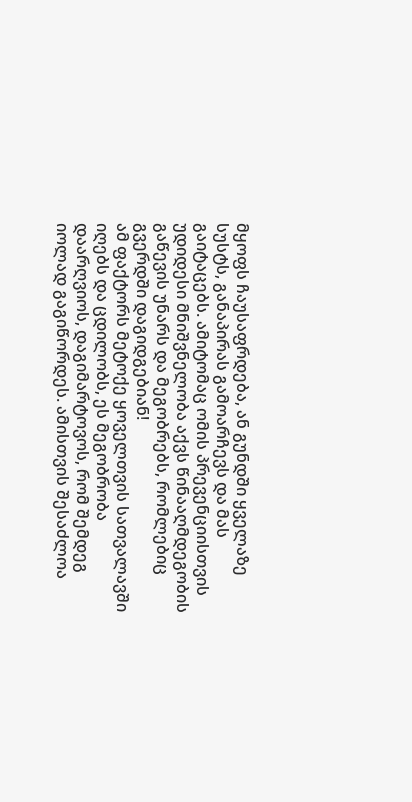მყოფს ჩაუსაფრდება, ან გუნდში ყველაზე სუსტს, განაპირას გამოარჩევს და მას გაიტაცებს. ამიტომაც ომის პრევენციისთვის უდიდესი მნიშვნელობა აქვს წინააღმდეგობის გაწევის უნარს და მეგობრებს, რომლებიც გვერდში დაგიდგებიან!
ამ ფაქტორს მეტოქე ყოველთვის სათვალავში იღებს და ცდილობს, ეს მეგობრობა დაარღვიოს, დაგიმარტოვოს, რომ შემდეგ იოლად გაგიწორდეს. ამისთვის შესაძლოა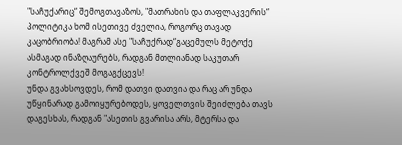"საჩუქარიც“ შემოგთავაზოს, "მათრახის და თაფლაკვერის“ პოლიტიკა ხომ ისეთივე ძველია, როგორც თავად კაცობრიობა! მაგრამ ასე "საჩუქრად“გაცემულს მეტოქე ასმაგად ინაზღაურებს, რადგან მთლიანად საკუთარ კონტროლქვეშ მოგაგქცევს!
უნდა გვახსოვდეს, რომ დათვი დათვია და რაც არ უნდა უწყინარად გამოიყურებოდეს, ყოველთვის შეიძლება თავს დაგესხას, რადგან "ასეთის გვარისა არს, მტერსა და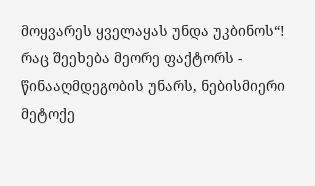მოყვარეს ყველაყას უნდა უკბინოს“!
რაც შეეხება მეორე ფაქტორს - წინააღმდეგობის უნარს, ნებისმიერი მეტოქე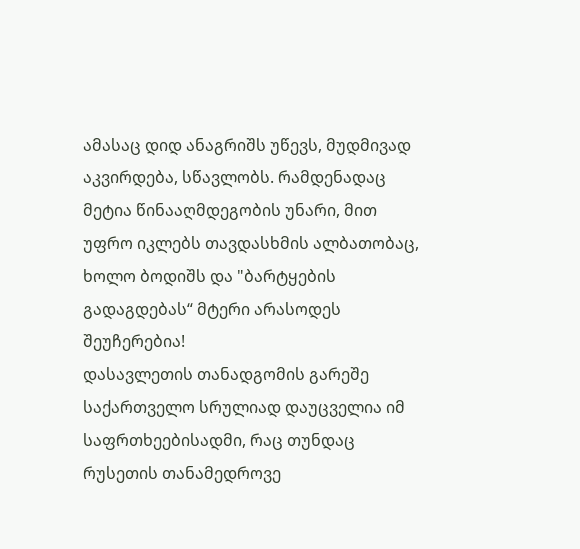ამასაც დიდ ანაგრიშს უწევს, მუდმივად აკვირდება, სწავლობს. რამდენადაც მეტია წინააღმდეგობის უნარი, მით უფრო იკლებს თავდასხმის ალბათობაც, ხოლო ბოდიშს და "ბარტყების გადაგდებას“ მტერი არასოდეს შეუჩერებია!
დასავლეთის თანადგომის გარეშე საქართველო სრულიად დაუცველია იმ საფრთხეებისადმი, რაც თუნდაც რუსეთის თანამედროვე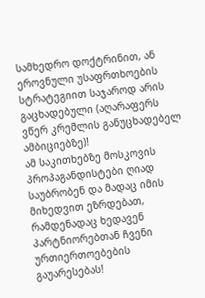სამხედრო დოქტრინით, ან ეროვნული უსაფრთხოების სტრატეგიით საჯაროდ არის გაცხადებული (აღარაფერს ვწერ კრემლის განუცხადებელ ამბიციებზე)!
ამ საკითხებზე მოსკოვის პროპაგანდისტები ღიად საუბრობენ და მადაც იმის მიხედვით ეზრდებათ, რამდენადაც ხედავენ პარტნიორებთან ჩვენი ურთიერთოებების გაუარესებას!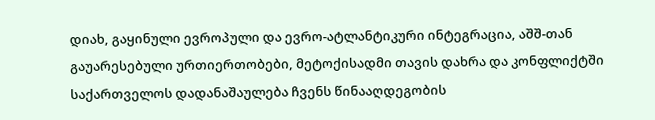დიახ, გაყინული ევროპული და ევრო-ატლანტიკური ინტეგრაცია, აშშ-თან გაუარესებული ურთიერთობები, მეტოქისადმი თავის დახრა და კონფლიქტში საქართველოს დადანაშაულება ჩვენს წინააღდეგობის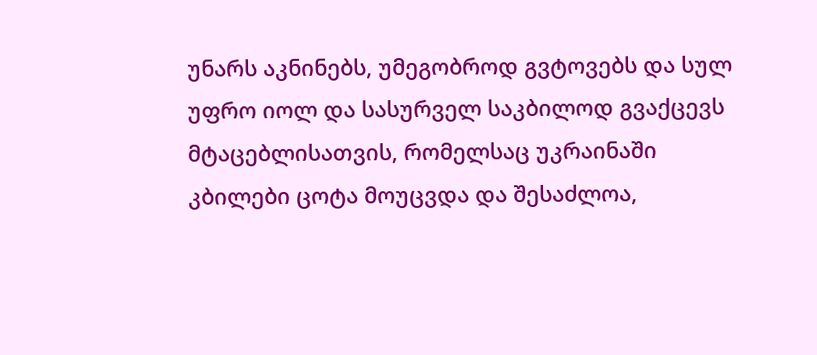უნარს აკნინებს, უმეგობროდ გვტოვებს და სულ უფრო იოლ და სასურველ საკბილოდ გვაქცევს მტაცებლისათვის, რომელსაც უკრაინაში კბილები ცოტა მოუცვდა და შესაძლოა,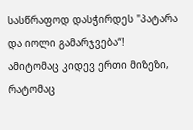სასწრაფოდ დასჭირდეს "პატარა და იოლი გამარჯვება“!
ამიტომაც კიდევ ერთი მიზეზი, რატომაც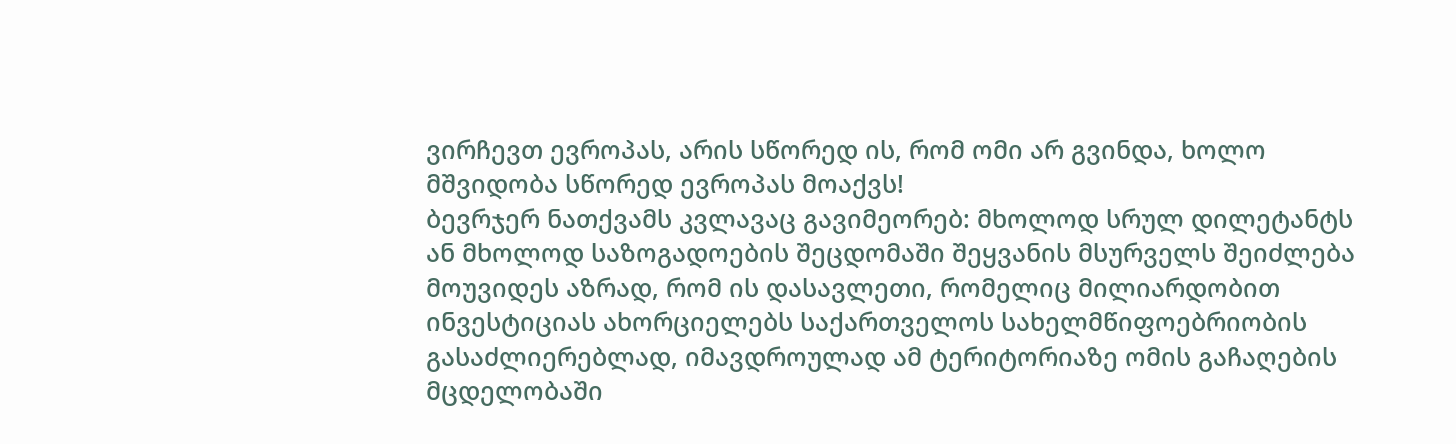ვირჩევთ ევროპას, არის სწორედ ის, რომ ომი არ გვინდა, ხოლო მშვიდობა სწორედ ევროპას მოაქვს!
ბევრჯერ ნათქვამს კვლავაც გავიმეორებ: მხოლოდ სრულ დილეტანტს ან მხოლოდ საზოგადოების შეცდომაში შეყვანის მსურველს შეიძლება მოუვიდეს აზრად, რომ ის დასავლეთი, რომელიც მილიარდობით ინვესტიციას ახორციელებს საქართველოს სახელმწიფოებრიობის გასაძლიერებლად, იმავდროულად ამ ტერიტორიაზე ომის გაჩაღების მცდელობაში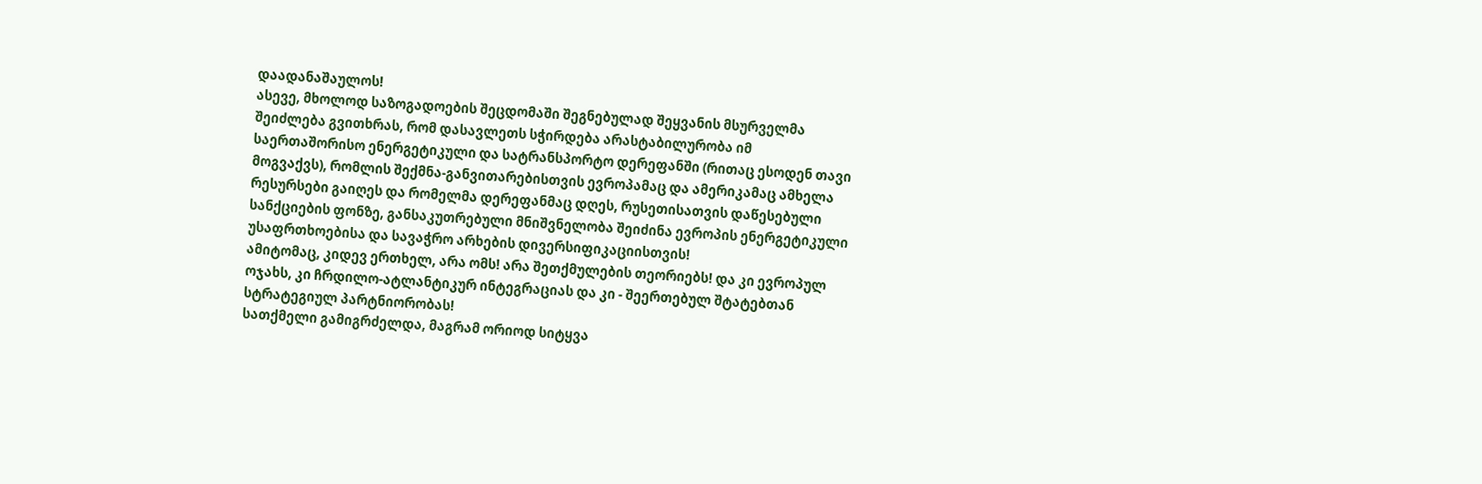დაადანაშაულოს!
ასევე, მხოლოდ საზოგადოების შეცდომაში შეგნებულად შეყვანის მსურველმა შეიძლება გვითხრას, რომ დასავლეთს სჭირდება არასტაბილურობა იმ საერთაშორისო ენერგეტიკული და სატრანსპორტო დერეფანში (რითაც ესოდენ თავი მოგვაქვს), რომლის შექმნა-განვითარებისთვის ევროპამაც და ამერიკამაც ამხელა რესურსები გაიღეს და რომელმა დერეფანმაც დღეს, რუსეთისათვის დაწესებული სანქციების ფონზე, განსაკუთრებული მნიშვნელობა შეიძინა ევროპის ენერგეტიკული უსაფრთხოებისა და სავაჭრო არხების დივერსიფიკაციისთვის!
ამიტომაც, კიდევ ერთხელ, არა ომს! არა შეთქმულების თეორიებს! და კი ევროპულ ოჯახს, კი ჩრდილო-ატლანტიკურ ინტეგრაციას და კი - შეერთებულ შტატებთან სტრატეგიულ პარტნიორობას!
სათქმელი გამიგრძელდა, მაგრამ ორიოდ სიტყვა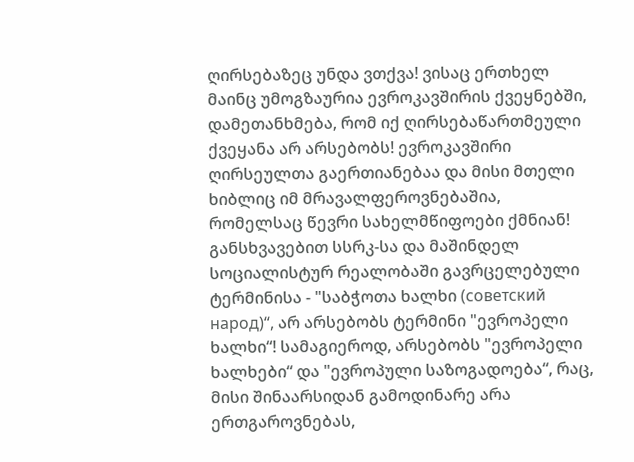ღირსებაზეც უნდა ვთქვა! ვისაც ერთხელ მაინც უმოგზაურია ევროკავშირის ქვეყნებში, დამეთანხმება, რომ იქ ღირსებაწართმეული ქვეყანა არ არსებობს! ევროკავშირი ღირსეულთა გაერთიანებაა და მისი მთელი ხიბლიც იმ მრავალფეროვნებაშია, რომელსაც წევრი სახელმწიფოები ქმნიან!
განსხვავებით სსრკ-სა და მაშინდელ სოციალისტურ რეალობაში გავრცელებული ტერმინისა - "საბჭოთა ხალხი (советский народ)“, არ არსებობს ტერმინი "ევროპელი ხალხი“! სამაგიეროდ, არსებობს "ევროპელი ხალხები“ და "ევროპული საზოგადოება“, რაც, მისი შინაარსიდან გამოდინარე არა ერთგაროვნებას,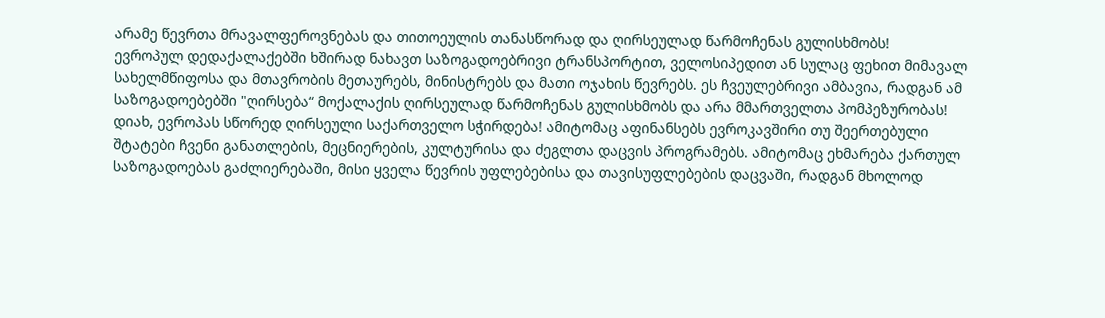არამე წევრთა მრავალფეროვნებას და თითოეულის თანასწორად და ღირსეულად წარმოჩენას გულისხმობს!
ევროპულ დედაქალაქებში ხშირად ნახავთ საზოგადოებრივი ტრანსპორტით, ველოსიპედით ან სულაც ფეხით მიმავალ სახელმწიფოსა და მთავრობის მეთაურებს, მინისტრებს და მათი ოჯახის წევრებს. ეს ჩვეულებრივი ამბავია, რადგან ამ საზოგადოებებში "ღირსება“ მოქალაქის ღირსეულად წარმოჩენას გულისხმობს და არა მმართველთა პომპეზურობას! დიახ, ევროპას სწორედ ღირსეული საქართველო სჭირდება! ამიტომაც აფინანსებს ევროკავშირი თუ შეერთებული შტატები ჩვენი განათლების, მეცნიერების, კულტურისა და ძეგლთა დაცვის პროგრამებს. ამიტომაც ეხმარება ქართულ საზოგადოებას გაძლიერებაში, მისი ყველა წევრის უფლებებისა და თავისუფლებების დაცვაში, რადგან მხოლოდ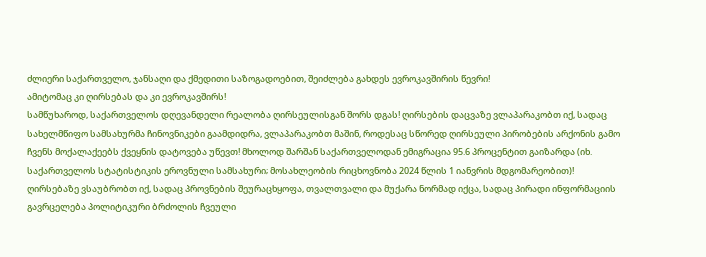ძლიერი საქართველო, ჯანსაღი და ქმედითი საზოგადოებით, შეიძლება გახდეს ევროკავშირის წევრი!
ამიტომაც კი ღირსებას და კი ევროკავშირს!
სამწუხაროდ, საქართველოს დღევანდელი რეალობა ღირსეულისგან შორს დგას! ღირსების დაცვაზე ვლაპარაკობთ იქ, სადაც სახელმწიფო სამსახურმა ჩინოვნიკები გაამდიდრა, ვლაპარაკობთ მაშინ, როდესაც სწორედ ღირსეული პირობების არქონის გამო ჩვენს მოქალაქეებს ქვეყნის დატოვება უწევთ! მხოლოდ შარშან საქართველოდან ემიგრაცია 95.6 პროცენტით გაიზარდა (იხ. საქართველოს სტატისტიკის ეროვნული სამსახური; მოსახლეობის რიცხოვნობა 2024 წლის 1 იანვრის მდგომარეობით)!
ღირსებაზე ვსაუბრობთ იქ, სადაც პროვნების შეურაცხყოფა, თვალთვალი და მუქარა ნორმად იქცა, სადაც პირადი ინფორმაციის გავრცელება პოლიტიკური ბრძოლის ჩვეული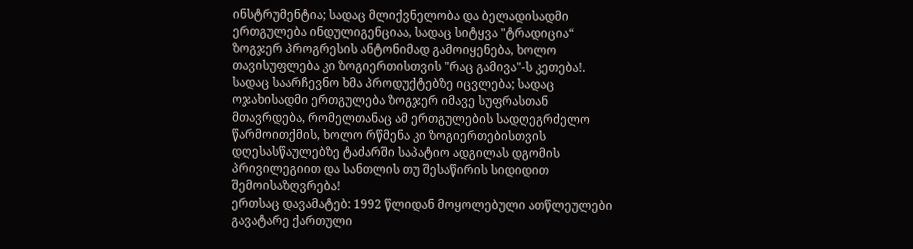ინსტრუმენტია; სადაც მლიქვნელობა და ბელადისადმი ერთგულება ინდულიგენციაა, სადაც სიტყვა "ტრადიცია“ ზოგჯერ პროგრესის ანტონიმად გამოიყენება, ხოლო თავისუფლება კი ზოგიერთისთვის "რაც გამივა"-ს კეთება!.
სადაც საარჩევნო ხმა პროდუქტებზე იცვლება; სადაც ოჯახისადმი ერთგულება ზოგჯერ იმავე სუფრასთან მთავრდება, რომელთანაც ამ ერთგულების სადღეგრძელო წარმოითქმის, ხოლო რწმენა კი ზოგიერთებისთვის დღესასწაულებზე ტაძარში საპატიო ადგილას დგომის პრივილეგიით და სანთლის თუ შესაწირის სიდიდით შემოისაზღვრება!
ერთსაც დავამატებ: 1992 წლიდან მოყოლებული ათწლეულები გავატარე ქართული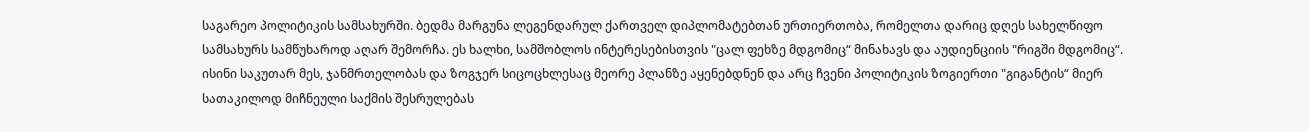საგარეო პოლიტიკის სამსახურში. ბედმა მარგუნა ლეგენდარულ ქართველ დიპლომატებთან ურთიერთობა, რომელთა დარიც დღეს სახელწიფო სამსახურს სამწუხაროდ აღარ შემორჩა. ეს ხალხი, სამშობლოს ინტერესებისთვის "ცალ ფეხზე მდგომიც“ მინახავს და აუდიენციის "რიგში მდგომიც“. ისინი საკუთარ მეს, ჯანმრთელობას და ზოგჯერ სიცოცხლესაც მეორე პლანზე აყენებდნენ და არც ჩვენი პოლიტიკის ზოგიერთი "გიგანტის“ მიერ სათაკილოდ მიჩნეული საქმის შესრულებას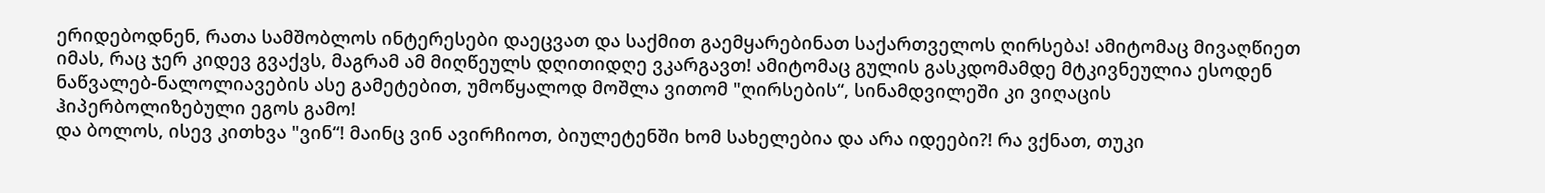ერიდებოდნენ, რათა სამშობლოს ინტერესები დაეცვათ და საქმით გაემყარებინათ საქართველოს ღირსება! ამიტომაც მივაღწიეთ იმას, რაც ჯერ კიდევ გვაქვს, მაგრამ ამ მიღწეულს დღითიდღე ვკარგავთ! ამიტომაც გულის გასკდომამდე მტკივნეულია ესოდენ ნაწვალებ-ნალოლიავების ასე გამეტებით, უმოწყალოდ მოშლა ვითომ "ღირსების“, სინამდვილეში კი ვიღაცის ჰიპერბოლიზებული ეგოს გამო!
და ბოლოს, ისევ კითხვა "ვინ“! მაინც ვინ ავირჩიოთ, ბიულეტენში ხომ სახელებია და არა იდეები?! რა ვქნათ, თუკი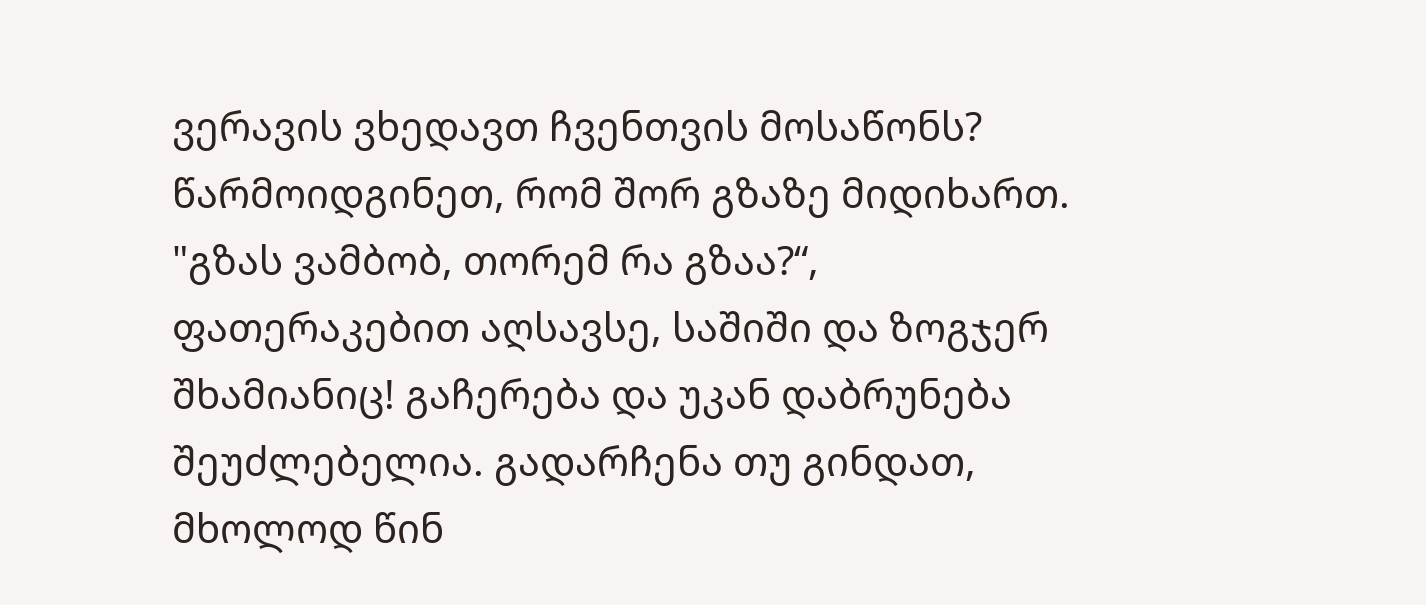ვერავის ვხედავთ ჩვენთვის მოსაწონს? წარმოიდგინეთ, რომ შორ გზაზე მიდიხართ. "გზას ვამბობ, თორემ რა გზაა?“, ფათერაკებით აღსავსე, საშიში და ზოგჯერ შხამიანიც! გაჩერება და უკან დაბრუნება შეუძლებელია. გადარჩენა თუ გინდათ, მხოლოდ წინ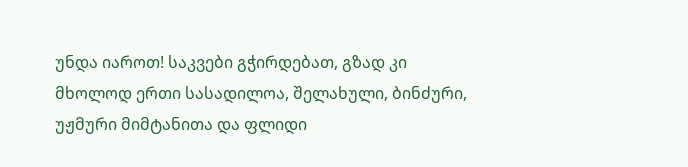უნდა იაროთ! საკვები გჭირდებათ, გზად კი მხოლოდ ერთი სასადილოა, შელახული, ბინძური, უჟმური მიმტანითა და ფლიდი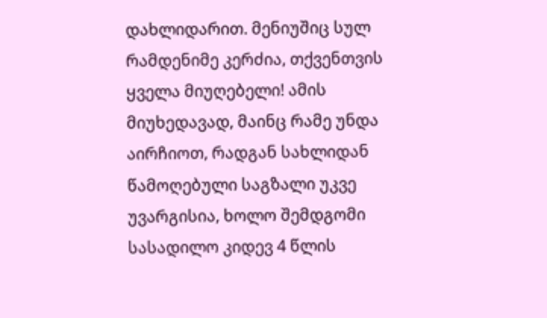დახლიდარით. მენიუშიც სულ რამდენიმე კერძია, თქვენთვის ყველა მიუღებელი! ამის მიუხედავად, მაინც რამე უნდა აირჩიოთ, რადგან სახლიდან წამოღებული საგზალი უკვე უვარგისია, ხოლო შემდგომი სასადილო კიდევ 4 წლის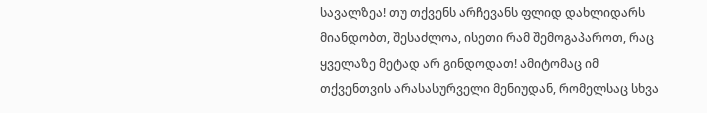სავალზეა! თუ თქვენს არჩევანს ფლიდ დახლიდარს მიანდობთ, შესაძლოა, ისეთი რამ შემოგაპაროთ, რაც ყველაზე მეტად არ გინდოდათ! ამიტომაც იმ თქვენთვის არასასურველი მენიუდან, რომელსაც სხვა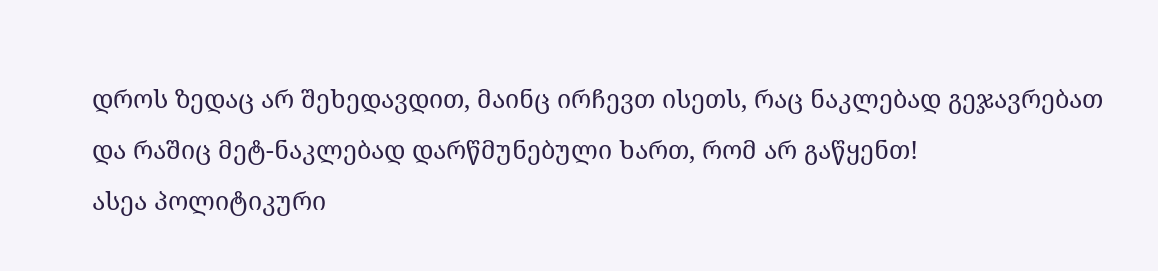დროს ზედაც არ შეხედავდით, მაინც ირჩევთ ისეთს, რაც ნაკლებად გეჯავრებათ და რაშიც მეტ-ნაკლებად დარწმუნებული ხართ, რომ არ გაწყენთ!
ასეა პოლიტიკური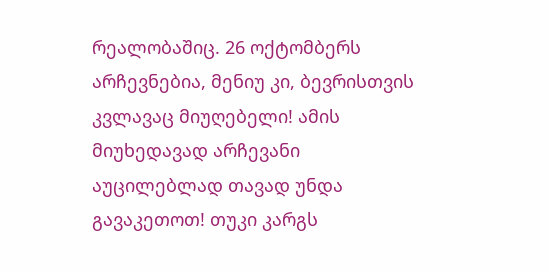რეალობაშიც. 26 ოქტომბერს არჩევნებია, მენიუ კი, ბევრისთვის კვლავაც მიუღებელი! ამის მიუხედავად არჩევანი აუცილებლად თავად უნდა გავაკეთოთ! თუკი კარგს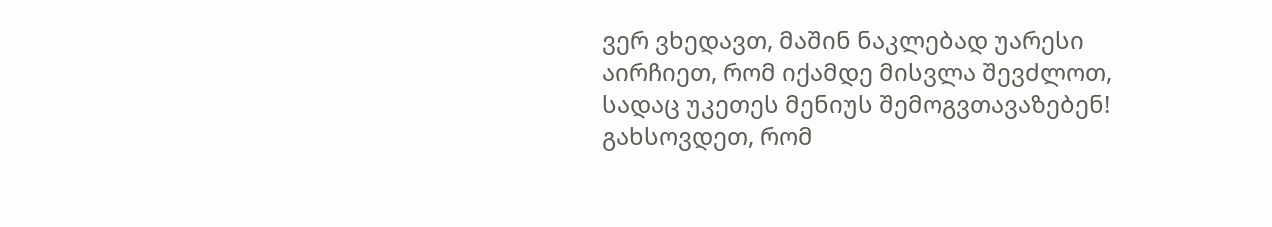ვერ ვხედავთ, მაშინ ნაკლებად უარესი აირჩიეთ, რომ იქამდე მისვლა შევძლოთ, სადაც უკეთეს მენიუს შემოგვთავაზებენ!
გახსოვდეთ, რომ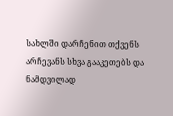სახლში დარჩენით თქვენს არჩევანს სხვა გააკეთებს და ნამდვილად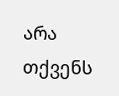არა თქვენს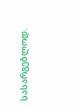სასარგებლოდ.